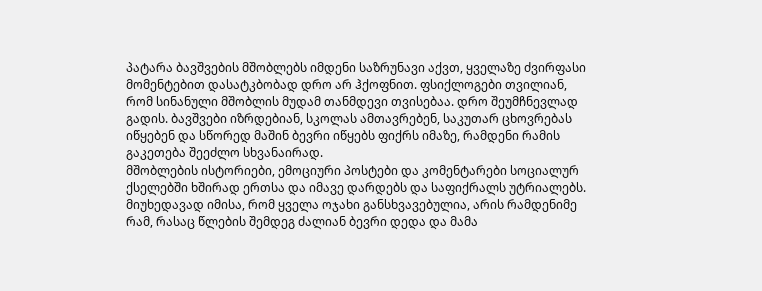პატარა ბავშვების მშობლებს იმდენი საზრუნავი აქვთ, ყველაზე ძვირფასი მომენტებით დასატკბობად დრო არ ჰქოფნით. ფსიქლოგები თვილიან, რომ სინანული მშობლის მუდამ თანმდევი თვისებაა. დრო შეუმჩნევლად გადის. ბავშვები იზრდებიან, სკოლას ამთავრებენ, საკუთარ ცხოვრებას იწყებენ და სწორედ მაშინ ბევრი იწყებს ფიქრს იმაზე, რამდენი რამის გაკეთება შეეძლო სხვანაირად.
მშობლების ისტორიები, ემოციური პოსტები და კომენტარები სოციალურ ქსელებში ხშირად ერთსა და იმავე დარდებს და საფიქრალს უტრიალებს. მიუხედავად იმისა, რომ ყველა ოჯახი განსხვავებულია, არის რამდენიმე რამ, რასაც წლების შემდეგ ძალიან ბევრი დედა და მამა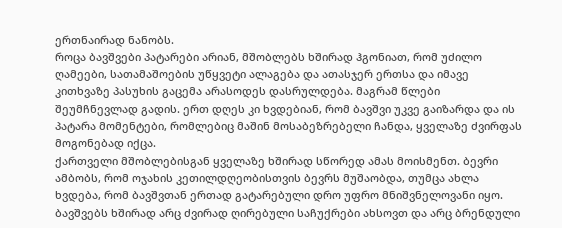ერთნაირად ნანობს.
როცა ბავშვები პატარები არიან, მშობლებს ხშირად ჰგონიათ, რომ უძილო ღამეები, სათამაშოების უწყვეტი ალაგება და ათასჯერ ერთსა და იმავე კითხვაზე პასუხის გაცემა არასოდეს დასრულდება. მაგრამ წლები შეუმჩნევლად გადის. ერთ დღეს კი ხვდებიან, რომ ბავშვი უკვე გაიზარდა და ის პატარა მომენტები, რომლებიც მაშინ მოსაბეზრებელი ჩანდა, ყველაზე ძვირფას მოგონებად იქცა.
ქართველი მშობლებისგან ყველაზე ხშირად სწორედ ამას მოისმენთ. ბევრი ამბობს, რომ ოჯახის კეთილდღეობისთვის ბევრს მუშაობდა, თუმცა ახლა ხვდება, რომ ბავშვთან ერთად გატარებული დრო უფრო მნიშვნელოვანი იყო. ბავშვებს ხშირად არც ძვირად ღირებული საჩუქრები ახსოვთ და არც ბრენდული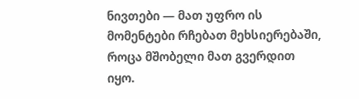ნივთები — მათ უფრო ის მომენტები რჩებათ მეხსიერებაში, როცა მშობელი მათ გვერდით იყო.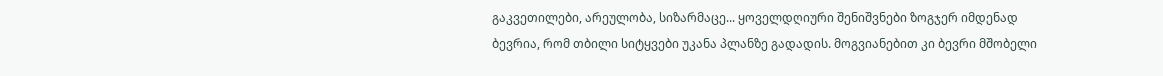გაკვეთილები, არეულობა, სიზარმაცე... ყოველდღიური შენიშვნები ზოგჯერ იმდენად ბევრია, რომ თბილი სიტყვები უკანა პლანზე გადადის. მოგვიანებით კი ბევრი მშობელი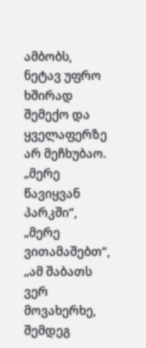ამბობს, ნეტავ უფრო ხშირად შემექო და ყველაფერზე არ მეჩხუბაო.
„მერე წავიყვან პარკში“, „მერე ვითამაშებთ“, „ამ შაბათს ვერ მოვახერხე, შემდეგ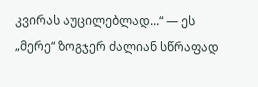კვირას აუცილებლად...“ — ეს „მერე“ ზოგჯერ ძალიან სწრაფად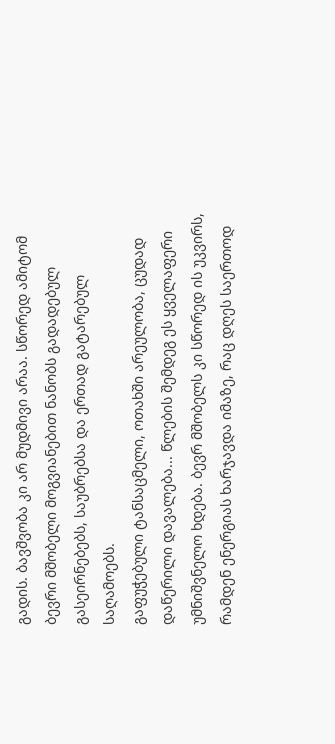გადის. ბავშვობა კი არ მუდმივი არაა. სწორედ ამიტომ ბევრი მშობელი მოგვიანებით ნანობს გადადებულ გასეირნებებს, საუბრებსა და ერთად გატარებულ საღამოებს.
გაფუჭებული ტანსაცმელი, ოთახში არეულობა, ცუდად დაწერილი დავალება... წლების შემდეგ ეს ყველაფერი უმნიშვნელო ხდება. ბევრ მშობელს კი სწორედ ის უკვირს, რამდენ ენერგიას ხარჯავდა იმაზე, რაც დღეს საერთოდ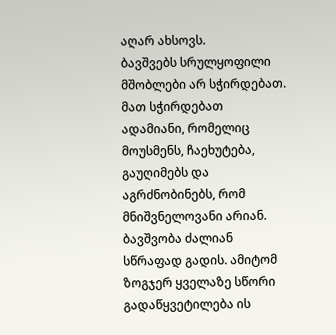აღარ ახსოვს.
ბავშვებს სრულყოფილი მშობლები არ სჭირდებათ. მათ სჭირდებათ ადამიანი, რომელიც მოუსმენს, ჩაეხუტება, გაუღიმებს და აგრძნობინებს, რომ მნიშვნელოვანი არიან.
ბავშვობა ძალიან სწრაფად გადის. ამიტომ ზოგჯერ ყველაზე სწორი გადაწყვეტილება ის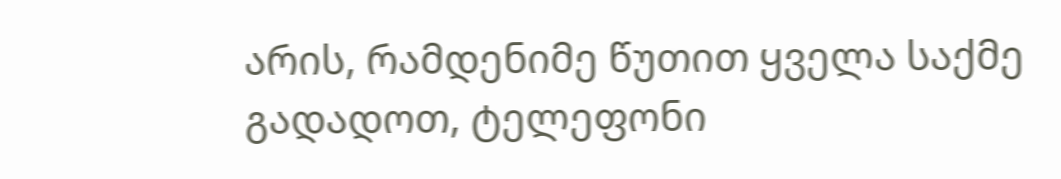არის, რამდენიმე წუთით ყველა საქმე გადადოთ, ტელეფონი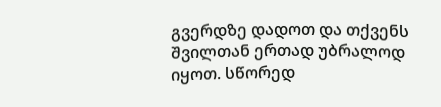გვერდზე დადოთ და თქვენს შვილთან ერთად უბრალოდ იყოთ. სწორედ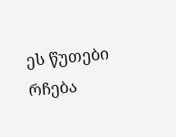ეს წუთები რჩება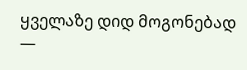ყველაზე დიდ მოგონებად —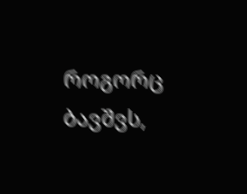როგორც ბავშვს,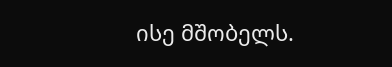ისე მშობელს.